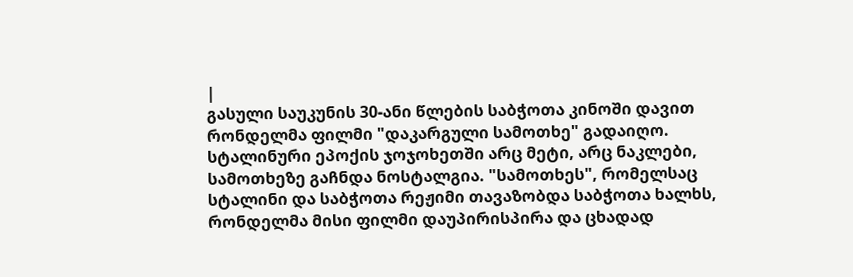|
გასული საუკუნის 30-ანი წლების საბჭოთა კინოში დავით რონდელმა ფილმი "დაკარგული სამოთხე" გადაიღო. სტალინური ეპოქის ჯოჯოხეთში არც მეტი, არც ნაკლები, სამოთხეზე გაჩნდა ნოსტალგია. "სამოთხეს", რომელსაც სტალინი და საბჭოთა რეჟიმი თავაზობდა საბჭოთა ხალხს, რონდელმა მისი ფილმი დაუპირისპირა და ცხადად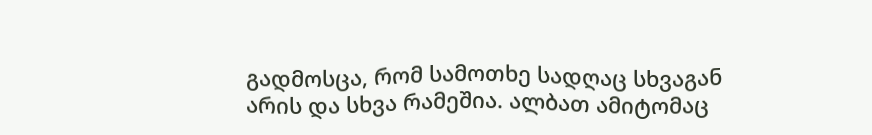გადმოსცა, რომ სამოთხე სადღაც სხვაგან არის და სხვა რამეშია. ალბათ ამიტომაც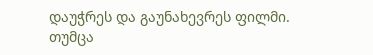დაუჭრეს და გაუნახევრეს ფილმი.
თუმცა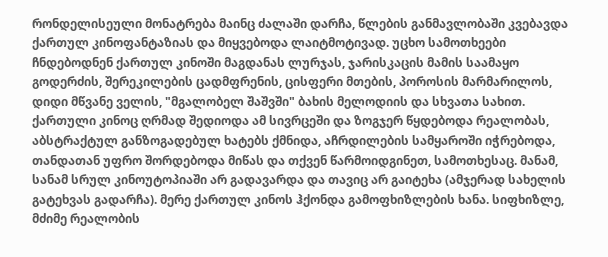რონდელისეული მონატრება მაინც ძალაში დარჩა, წლების განმავლობაში კვებავდა ქართულ კინოფანტაზიას და მიყვებოდა ლაიტმოტივად. უცხო სამოთხეები ჩნდებოდნენ ქართულ კინოში მაგდანას ლურჯას, ჯარისკაცის მამის საამაყო გოდერძის, შერეკილების ცადმფრენის, ცისფერი მთების, პოროსის მარმარილოს, დიდი მწვანე ველის, "მგალობელ შაშვში" ბახის მელოდიის და სხვათა სახით. ქართული კინოც ღრმად შედიოდა ამ სივრცეში და ზოგჯერ წყდებოდა რეალობას, აბსტრაქტულ განზოგადებულ ხატებს ქმნიდა, აჩრდილების სამყაროში იჭრებოდა, თანდათან უფრო შორდებოდა მიწას და თქვენ წარმოიდგინეთ, სამოთხესაც. მანამ, სანამ სრულ კინოუტოპიაში არ გადავარდა და თავიც არ გაიტეხა (ამჯერად სახელის გატეხვას გადარჩა). მერე ქართულ კინოს ჰქონდა გამოფხიზლების ხანა. სიფხიზლე, მძიმე რეალობის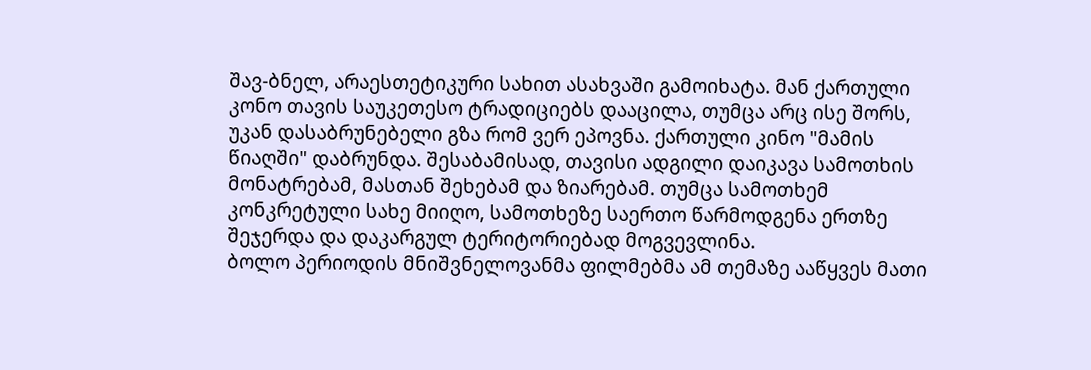შავ-ბნელ, არაესთეტიკური სახით ასახვაში გამოიხატა. მან ქართული კონო თავის საუკეთესო ტრადიციებს დააცილა, თუმცა არც ისე შორს, უკან დასაბრუნებელი გზა რომ ვერ ეპოვნა. ქართული კინო "მამის წიაღში" დაბრუნდა. შესაბამისად, თავისი ადგილი დაიკავა სამოთხის მონატრებამ, მასთან შეხებამ და ზიარებამ. თუმცა სამოთხემ კონკრეტული სახე მიიღო, სამოთხეზე საერთო წარმოდგენა ერთზე შეჯერდა და დაკარგულ ტერიტორიებად მოგვევლინა.
ბოლო პერიოდის მნიშვნელოვანმა ფილმებმა ამ თემაზე ააწყვეს მათი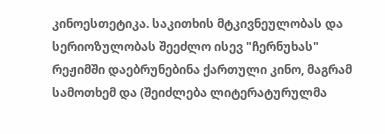კინოესთეტიკა. საკითხის მტკივნეულობას და სერიოზულობას შეეძლო ისევ "ჩერნუხას" რეჟიმში დაებრუნებინა ქართული კინო, მაგრამ სამოთხემ და (შეიძლება ლიტერატურულმა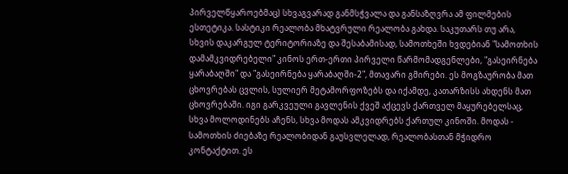პირველწყაროებმაც) სხვაგვარად განმსჭვალა და განსაზღვრა ამ ფილმების ესთეტიკა. სასტიკი რეალობა მხატვრული რეალობა გახდა. საკუთარს თუ არა, სხვის დაკარგულ ტერიტორიაზე და შესაბამისად, სამოთხეში ხვდებიან "სამოთხის დამამკვიდრებელი" კინოს ერთ-ერთი პირველი წარმომადგენლები, "გასეირნება ყარაბაღში" და "გასეირნება ყარაბაღში-2", მთავარი გმირები. ეს მოგზაურობა მათ ცხოვრებას ცვლის, სულიერ მეტამორფოზებს და იქამდე, კათარზისს ახდენს მათ ცხოვრებაში. იგი გარკვეული გავლენის ქვეშ აქცევს ქართველ მაყურებელსაც, სხვა მოლოდინებს აჩენს, სხვა მოდას ამკვიდრებს ქართულ კინოში. მოდას - სამოთხის ძიებაზე რეალობიდან გაუსვლელად, რეალობასთან მჭიდრო კონტაქტით. ეს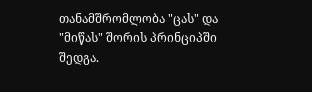თანამშრომლობა "ცას" და "მიწას" შორის პრინციპში შედგა.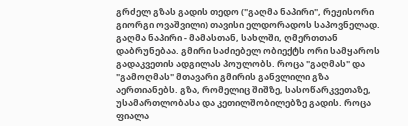გრძელ გზას გადის თედო ("გაღმა ნაპირი", რეჟისორი გიორგი ოვაშვილი) თავისი ელდორადოს საპოვნელად. გაღმა ნაპირი - მამასთან, სახლში, ღმერთთან დაბრუნებაა. გმირი საძიებელ ობიექტს ორი სამყაროს გადაკვეთის ადგილას პოულობს. როცა "გაღმას" და "გამოღმას" მთავარი გმირის განვლილი გზა აერთიანებს. გზა, რომელიც შიშზე, სასოწარკვეთაზე, უსამართლობასა და კეთილშობილებზე გადის. როცა ფიალა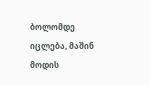ბოლომდე იცლება, მაშინ მოდის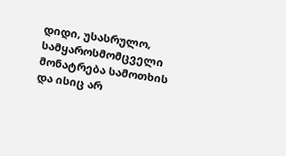დიდი, უსასრულო, სამყაროსმომცველი მონატრება სამოთხის და ისიც არ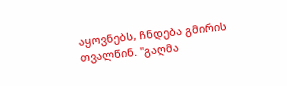აყოვნებს, ჩნდება გმირის თვალწინ. "გაღმა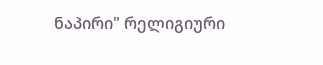ნაპირი" რელიგიური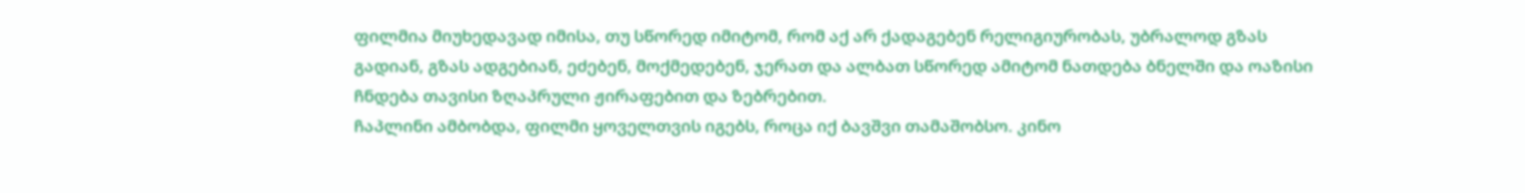ფილმია მიუხედავად იმისა, თუ სწორედ იმიტომ, რომ აქ არ ქადაგებენ რელიგიურობას, უბრალოდ გზას გადიან, გზას ადგებიან, ეძებენ, მოქმედებენ, ჯერათ და ალბათ სწორედ ამიტომ ნათდება ბნელში და ოაზისი ჩნდება თავისი ზღაპრული ჟირაფებით და ზებრებით.
ჩაპლინი ამბობდა, ფილმი ყოველთვის იგებს, როცა იქ ბავშვი თამაშობსო. კინო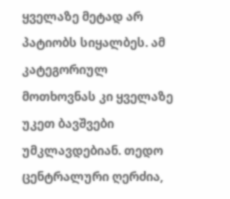ყველაზე მეტად არ პატიობს სიყალბეს. ამ კატეგორიულ მოთხოვნას კი ყველაზე უკეთ ბავშვები უმკლავდებიან. თედო ცენტრალური ღერძია,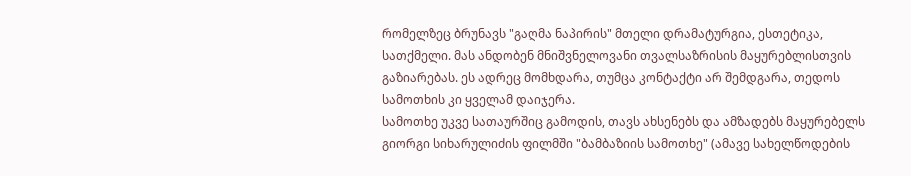რომელზეც ბრუნავს "გაღმა ნაპირის" მთელი დრამატურგია, ესთეტიკა, სათქმელი. მას ანდობენ მნიშვნელოვანი თვალსაზრისის მაყურებლისთვის გაზიარებას. ეს ადრეც მომხდარა, თუმცა კონტაქტი არ შემდგარა, თედოს სამოთხის კი ყველამ დაიჯერა.
სამოთხე უკვე სათაურშიც გამოდის, თავს ახსენებს და ამზადებს მაყურებელს გიორგი სიხარულიძის ფილმში "ბამბაზიის სამოთხე" (ამავე სახელწოდების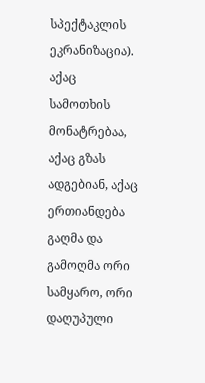სპექტაკლის ეკრანიზაცია). აქაც სამოთხის მონატრებაა, აქაც გზას ადგებიან, აქაც ერთიანდება გაღმა და გამოღმა ორი სამყარო, ორი დაღუპული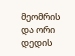მეომრის და ორი დედის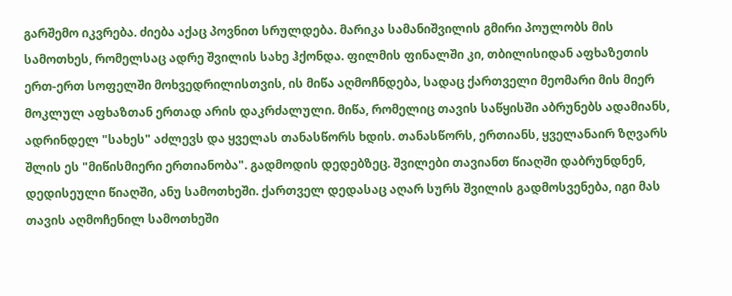გარშემო იკვრება. ძიება აქაც პოვნით სრულდება. მარიკა სამანიშვილის გმირი პოულობს მის სამოთხეს, რომელსაც ადრე შვილის სახე ჰქონდა. ფილმის ფინალში კი, თბილისიდან აფხაზეთის ერთ-ერთ სოფელში მოხვედრილისთვის, ის მიწა აღმოჩნდება, სადაც ქართველი მეომარი მის მიერ მოკლულ აფხაზთან ერთად არის დაკრძალული. მიწა, რომელიც თავის საწყისში აბრუნებს ადამიანს, ადრინდელ "სახეს" აძლევს და ყველას თანასწორს ხდის. თანასწორს, ერთიანს, ყველანაირ ზღვარს შლის ეს "მიწისმიერი ერთიანობა". გადმოდის დედებზეც. შვილები თავიანთ წიაღში დაბრუნდნენ, დედისეული წიაღში, ანუ სამოთხეში. ქართველ დედასაც აღარ სურს შვილის გადმოსვენება, იგი მას თავის აღმოჩენილ სამოთხეში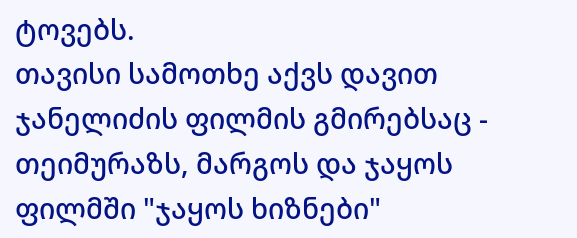ტოვებს.
თავისი სამოთხე აქვს დავით ჯანელიძის ფილმის გმირებსაც - თეიმურაზს, მარგოს და ჯაყოს ფილმში "ჯაყოს ხიზნები"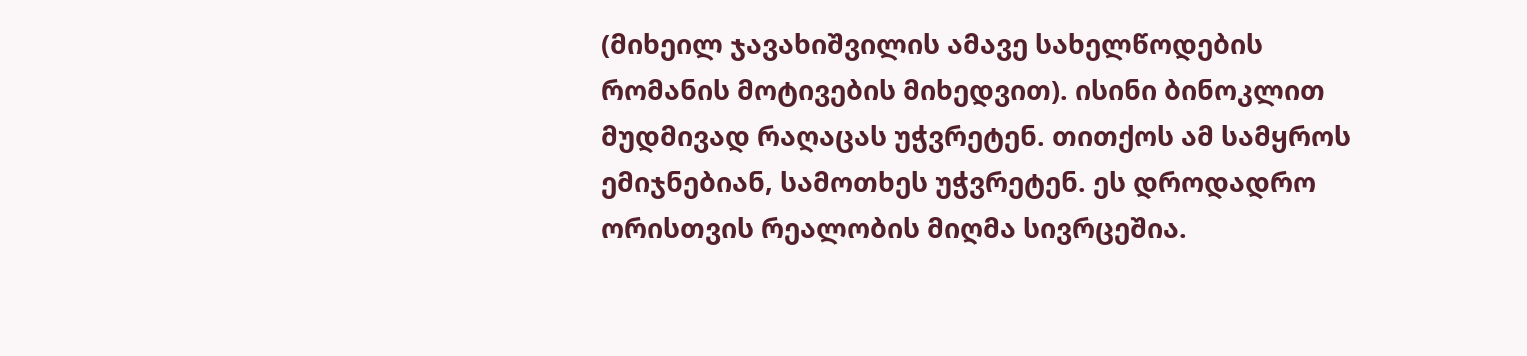(მიხეილ ჯავახიშვილის ამავე სახელწოდების რომანის მოტივების მიხედვით). ისინი ბინოკლით მუდმივად რაღაცას უჭვრეტენ. თითქოს ამ სამყროს ემიჯნებიან, სამოთხეს უჭვრეტენ. ეს დროდადრო ორისთვის რეალობის მიღმა სივრცეშია.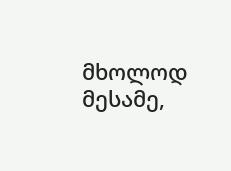მხოლოდ მესამე,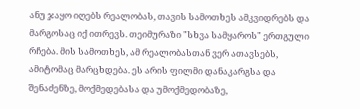ანუ ჯაყო იღებს რეალობას, თავის სამოთხეს ამკვიდრებს და მარგოსაც იქ ითრევს. თეიმურაზი "სხვა სამყაროს" ერთგული რჩება. მის სამოთხეს, ამ რეალობასთან ვერ ათავსებს, ამიტომაც მარცხდება. ეს არის ფილმი დანაკარგსა და შენაძენზე, მოქმედებასა და უმოქმედობაზე,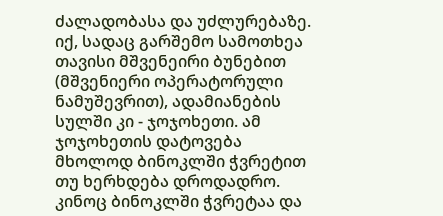ძალადობასა და უძლურებაზე. იქ, სადაც გარშემო სამოთხეა თავისი მშვენეირი ბუნებით (მშვენიერი ოპერატორული ნამუშევრით), ადამიანების სულში კი - ჯოჯოხეთი. ამ ჯოჯოხეთის დატოვება მხოლოდ ბინოკლში ჭვრეტით თუ ხერხდება დროდადრო.
კინოც ბინოკლში ჭვრეტაა და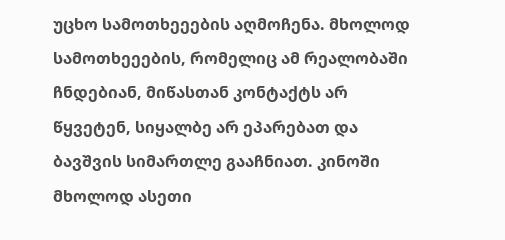უცხო სამოთხეეების აღმოჩენა. მხოლოდ სამოთხეეების, რომელიც ამ რეალობაში ჩნდებიან, მიწასთან კონტაქტს არ წყვეტენ, სიყალბე არ ეპარებათ და ბავშვის სიმართლე გააჩნიათ. კინოში მხოლოდ ასეთი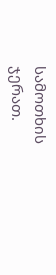სამოთხის ჯერათ.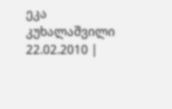ეკა კუხალაშვილი
22.02.2010 |